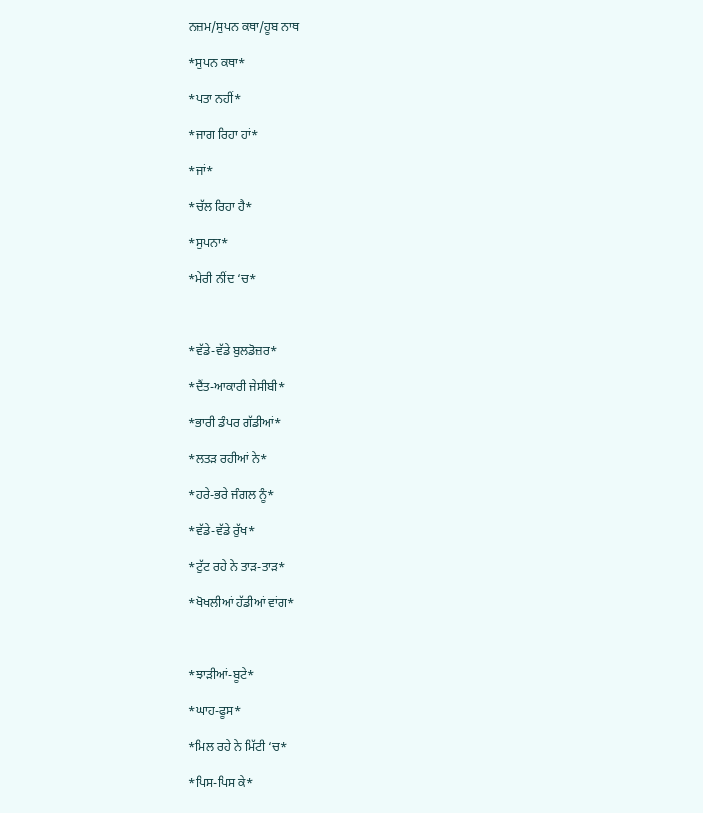ਨਜ਼ਮ/ਸੁਪਨ ਕਥਾ/ਹੂਬ ਨਾਥ

*ਸੁਪਨ ਕਥਾ*

*ਪਤਾ ਨਹੀਂ*

*ਜਾਗ ਰਿਹਾ ਹਾਂ*

*ਜਾਂ*

*ਚੱਲ ਰਿਹਾ ਹੈ*

*ਸੁਪਨਾ*

*ਮੇਰੀ ਨੀਂਦ ‘ਚ*



*ਵੱਡੇ-ਵੱਡੇ ਬੁਲਡੋਜ਼ਰ*

*ਦੈਂਤ-ਆਕਾਰੀ ਜੇਸੀਬੀ*

*ਭਾਰੀ ਡੰਪਰ ਗੱਡੀਆਂ*

*ਲਤੜ ਰਹੀਆਂ ਨੇ*

*ਹਰੇ-ਭਰੇ ਜੰਗਲ ਨੂੰ*

*ਵੱਡੇ-ਵੱਡੇ ਰੁੱਖ*

*ਟੁੱਟ ਰਹੇ ਨੇ ਤਾੜ-ਤਾੜ*

*ਖੋਖਲੀਆਂ ਹੱਡੀਆਂ ਵਾਂਗ*



*ਝਾੜੀਆਂ-ਬੂਟੇ*

*ਘਾਹ-ਫੂਸ*

*ਮਿਲ ਰਹੇ ਨੇ ਮਿੱਟੀ ‘ਚ*

*ਪਿਸ-ਪਿਸ ਕੇ*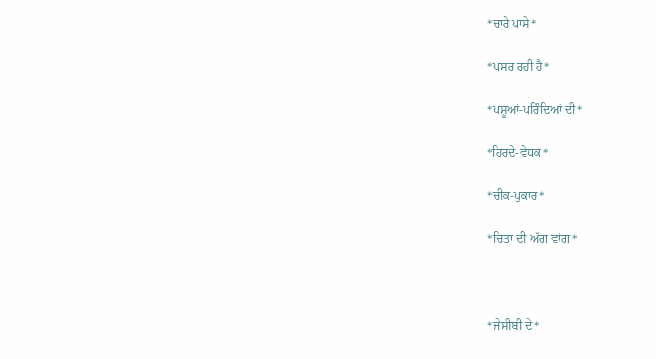*ਚਾਰੇ ਪਾਸੇ*

*ਪਸਰ ਰਹੀ ਹੈ*

*ਪਸ਼ੂਆਂ-ਪਰਿੰਦਿਆਂ ਦੀ*

*ਹਿਰਦੇ-ਵੇਧਕ*

*ਚੀਕ-ਪੁਕਾਰ*

*ਚਿਤਾ ਦੀ ਅੱਗ ਵਾਂਗ*



*ਜੇਸੀਬੀ ਦੇ*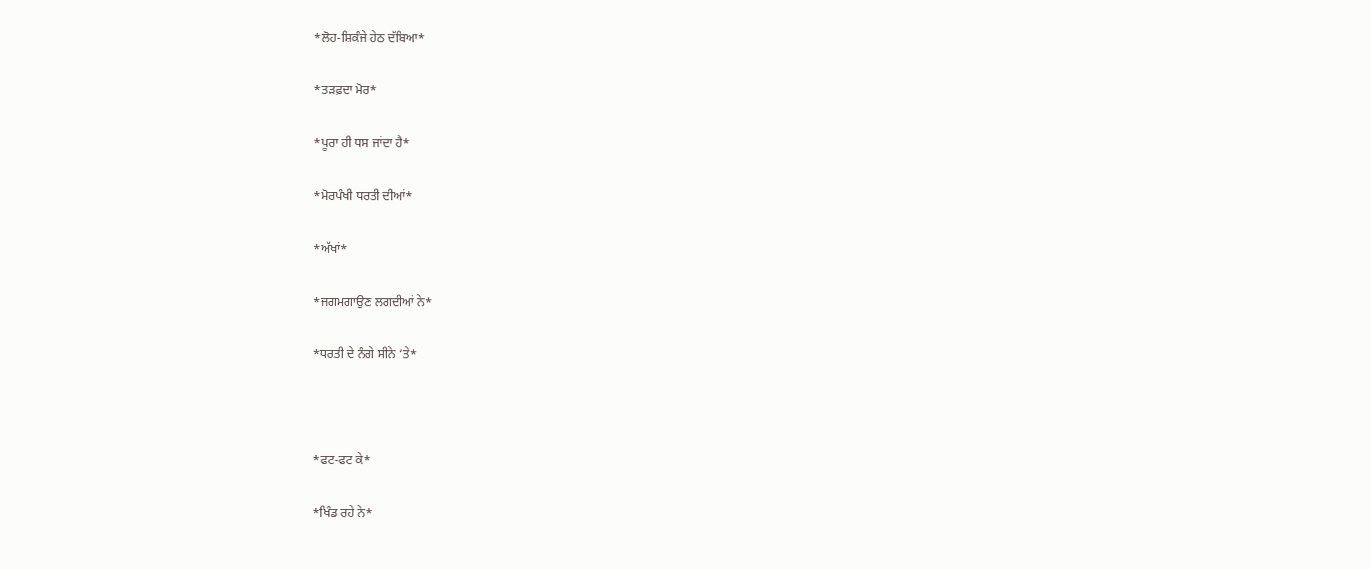*ਲੋਹ-ਸ਼ਿਕੰਜੇ ਹੇਠ ਦੱਬਿਆ*

*ਤੜਫ਼ਦਾ ਮੋਰ*

*ਪੂਰਾ ਹੀ ਧਸ ਜਾਂਦਾ ਹੈ*

*ਮੋਰਪੰਖੀ ਧਰਤੀ ਦੀਆਂ*

*ਅੱਖਾਂ*

*ਜਗਮਗਾਉਣ ਲਗਦੀਆਂ ਨੇ*

*ਧਰਤੀ ਦੇ ਨੰਗੇ ਸੀਨੇ ‘ਤੇ*



*ਫਟ-ਫਟ ਕੇ*

*ਖਿੰਡ ਰਹੇ ਨੇ*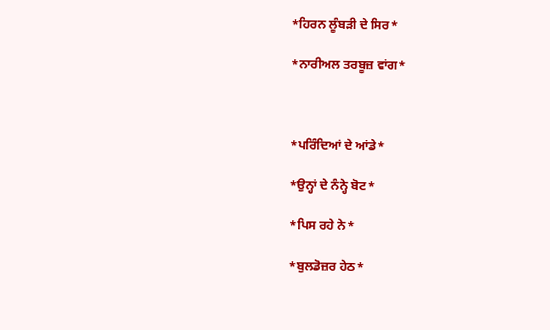*ਹਿਰਨ ਲੂੰਬੜੀ ਦੇ ਸਿਰ*

*ਨਾਰੀਅਲ ਤਰਬੂਜ਼ ਵਾਂਗ*



*ਪਰਿੰਦਿਆਂ ਦੇ ਆਂਡੇ*

*ਉਨ੍ਹਾਂ ਦੇ ਨੰਨ੍ਹੇ ਬੋਟ*

*ਪਿਸ ਰਹੇ ਨੇ*

*ਬੁਲਡੋਜ਼ਰ ਹੇਠ*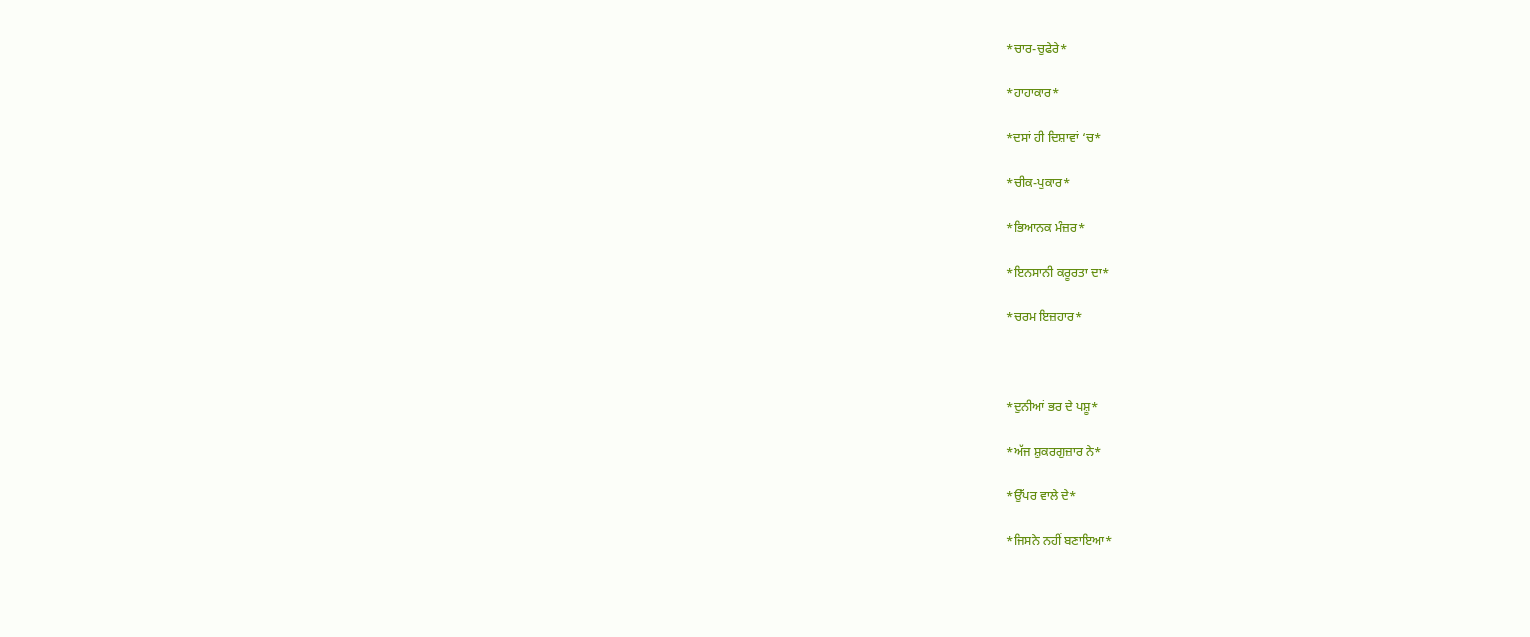*ਚਾਰ-ਚੁਫੇਰੇ*

*ਹਾਹਾਕਾਰ*

*ਦਸਾਂ ਹੀ ਦਿਸ਼ਾਵਾਂ ‘ਚ*

*ਚੀਕ-ਪੁਕਾਰ*

*ਭਿਆਨਕ ਮੰਜ਼ਰ*

*ਇਨਸਾਨੀ ਕਰੂਰਤਾ ਦਾ*

*ਚਰਮ ਇਜ਼ਹਾਰ*



*ਦੁਨੀਆਂ ਭਰ ਦੇ ਪਸ਼ੂ*

*ਅੱਜ ਸ਼ੁਕਰਗੁਜ਼ਾਰ ਨੇ*

*ਉੱਪਰ ਵਾਲੇ ਦੇ*

*ਜਿਸਨੇ ਨਹੀਂ ਬਣਾਇਆ*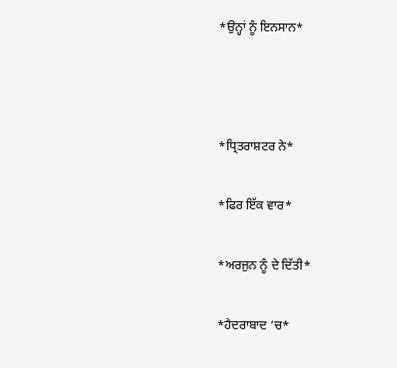*ਉਨ੍ਹਾਂ ਨੂੰ ਇਨਸਾਨ*



*ਧ੍ਰਿਤਰਾਸ਼ਟਰ ਨੇ*

*ਫਿਰ ਇੱਕ ਵਾਰ*

*ਅਰਜੁਨ ਨੂੰ ਦੇ ਦਿੱਤੀ*

*ਹੈਦਰਾਬਾਦ ‘ਚ*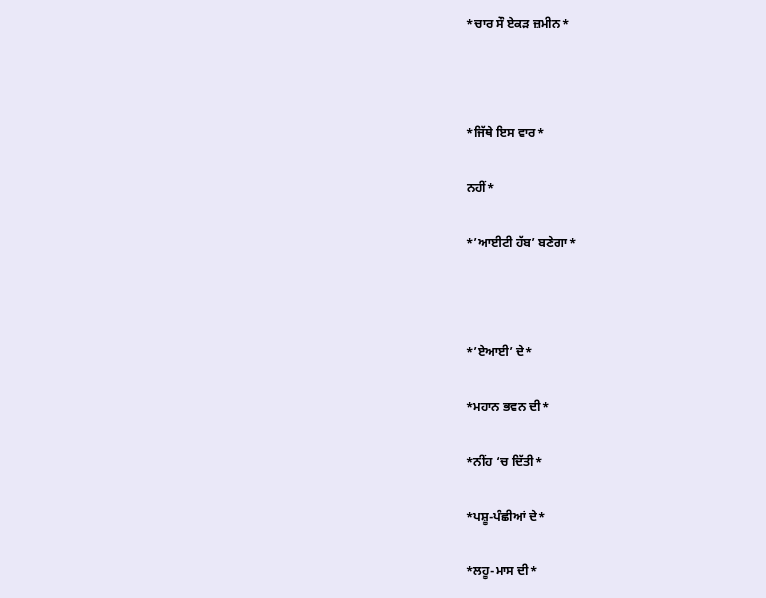*ਚਾਰ ਸੌ ਏਕੜ ਜ਼ਮੀਨ*



*ਜਿੱਥੇ ਇਸ ਵਾਰ*

ਨਹੀਂ*

*’ਆਈਟੀ ਹੱਬ’ ਬਣੇਗਾ*



*’ਏਆਈ’ ਦੇ*

*ਮਹਾਨ ਭਵਨ ਦੀ*

*ਨੀਂਹ ‘ਚ ਦਿੱਤੀ*

*ਪਸ਼ੂ-ਪੰਛੀਆਂ ਦੇ*

*ਲਹੂ-ਮਾਸ ਦੀ*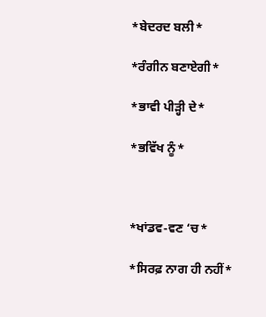*ਬੇਦਰਦ ਬਲੀ*

*ਰੰਗੀਨ ਬਣਾਏਗੀ*

*ਭਾਵੀ ਪੀੜ੍ਹੀ ਦੇ*

*ਭਵਿੱਖ ਨੂੰ*



*ਖਾਂਡਵ-ਵਣ ‘ਚ*

*ਸਿਰਫ਼ ਨਾਗ ਹੀ ਨਹੀਂ*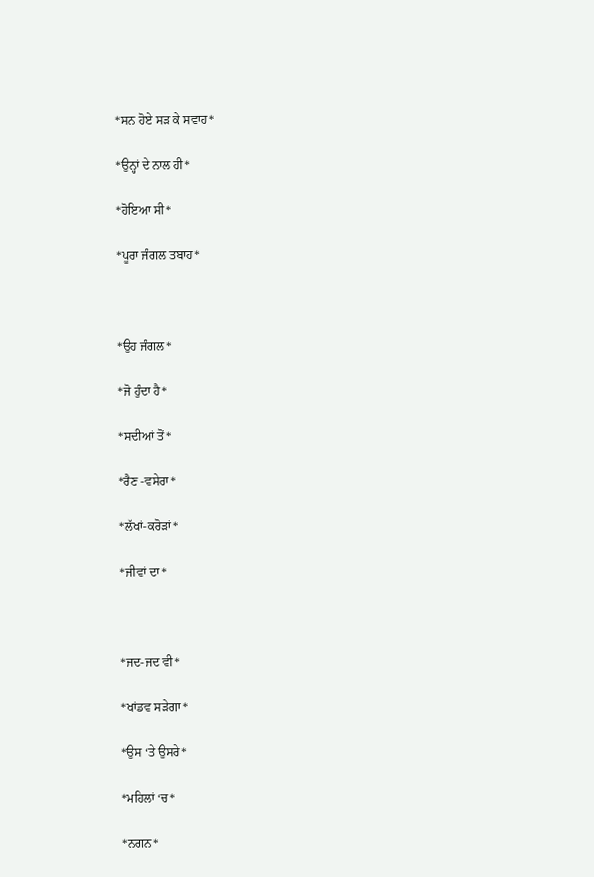*ਸਨ ਹੋਏ ਸੜ ਕੇ ਸਵਾਹ*

*ਉਨ੍ਹਾਂ ਦੇ ਨਾਲ ਹੀ*

*ਹੋਇਆ ਸੀ*

*ਪੂਰਾ ਜੰਗਲ ਤਬਾਹ*



*ਉਹ ਜੰਗਲ*

*ਜੋ ਹੁੰਦਾ ਹੈ*

*ਸਦੀਆਂ ਤੋਂ*

*ਰੈਣ -ਵਸੇਰਾ*

*ਲੱਖਾਂ-ਕਰੋੜਾਂ*

*ਜੀਵਾਂ ਦਾ*



*ਜਦ-ਜਦ ਵੀ*

*ਖਾਂਡਵ ਸੜੇਗਾ*

*ਉਸ ‘ਤੇ ਉਸਰੇ*

*ਮਹਿਲਾਂ ‘ਚ*

*ਨਗਨ*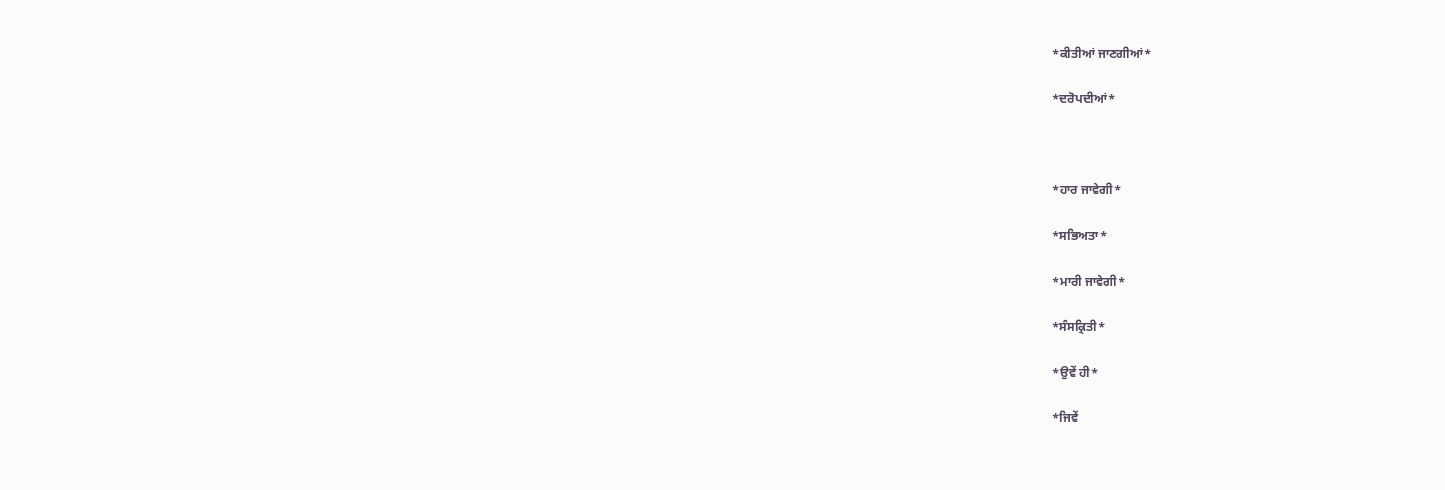*ਕੀਤੀਆਂ ਜਾਣਗੀਆਂ*

*ਦਰੋਪਦੀਆਂ*



*ਹਾਰ ਜਾਵੇਗੀ*

*ਸਭਿਅਤਾ*

*ਮਾਰੀ ਜਾਵੇਗੀ*

*ਸੰਸਕ੍ਰਿਤੀ*

*ਉਵੇਂ ਹੀ*

*ਜਿਵੇਂ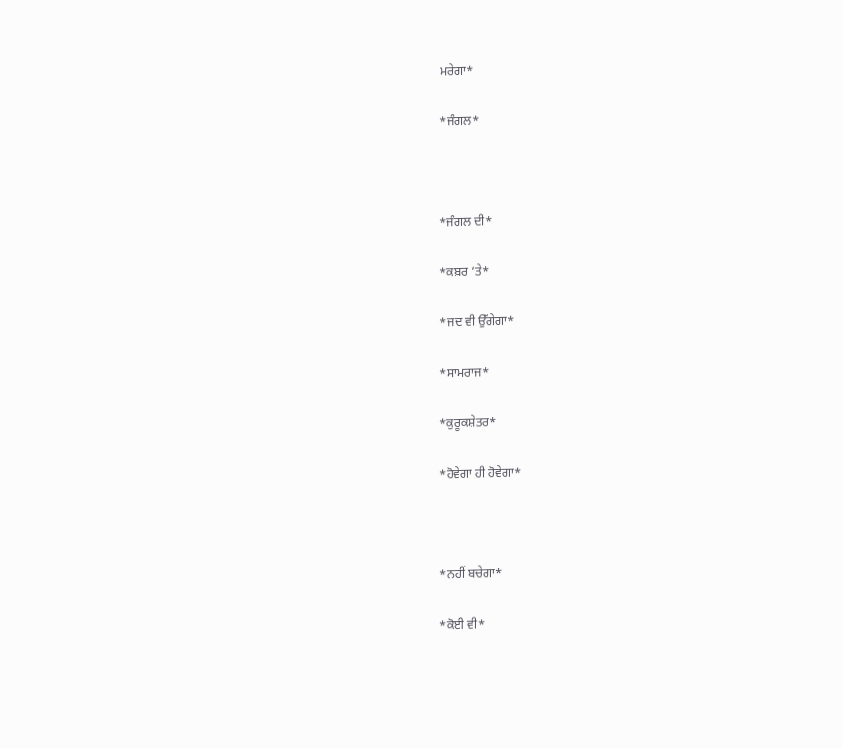ਮਰੇਗਾ*

*ਜੰਗਲ*



*ਜੰਗਲ ਦੀ*

*ਕਬ਼ਰ ‘ਤੇ*

*ਜਦ ਵੀ ਉੱਗੇਗਾ*

*ਸਾਮਰਾਜ*

*ਕੁਰੂਕਸ਼ੇਤਰ*

*ਹੋਵੇਗਾ ਹੀ ਹੋਵੇਗਾ*



*ਨਹੀਂ ਬਚੇਗਾ*

*ਕੋਈ ਵੀ*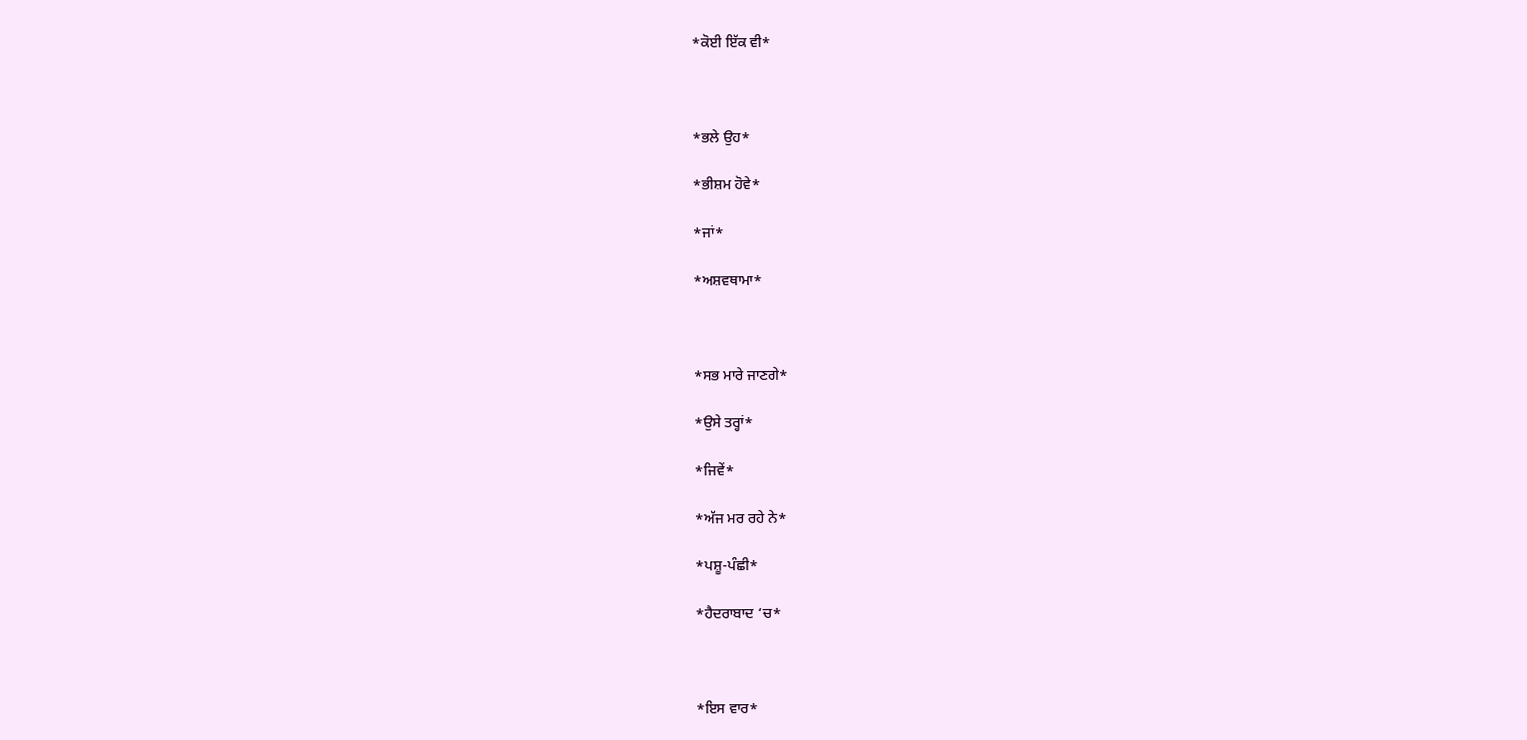*ਕੋਈ ਇੱਕ ਵੀ*



*ਭਲੇ ਉਹ*

*ਭੀਸ਼ਮ ਹੋਵੇ*

*ਜਾਂ*

*ਅਸ਼ਵਥਾਮਾ*



*ਸਭ ਮਾਰੇ ਜਾਣਗੇ*

*ਉਸੇ ਤਰ੍ਹਾਂ*

*ਜਿਵੇਂ*

*ਅੱਜ ਮਰ ਰਹੇ ਨੇ*

*ਪਸ਼ੂ-ਪੰਛੀ*

*ਹੈਦਰਾਬਾਦ ‘ਚ*



*ਇਸ ਵਾਰ*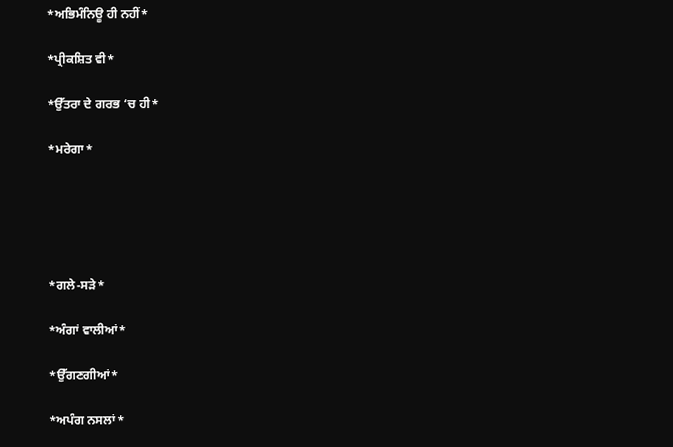*ਅਭਿਮੰਨਿਊ ਹੀ ਨਹੀਂ*

*ਪ੍ਰੀਕਸ਼ਿਤ ਵੀ*

*ਉੱਤਰਾ ਦੇ ਗਰਭ ‘ਚ ਹੀ*

*ਮਰੇਗਾ*





*ਗਲੇ-ਸੜੇ*

*ਅੰਗਾਂ ਵਾਲੀਆਂ*

*ਉੱਗਣਗੀਆਂ*

*ਅਪੰਗ ਨਸਲਾਂ*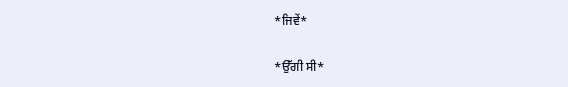*ਜਿਵੇਂ*

*ਉੱਗੀ ਸੀ*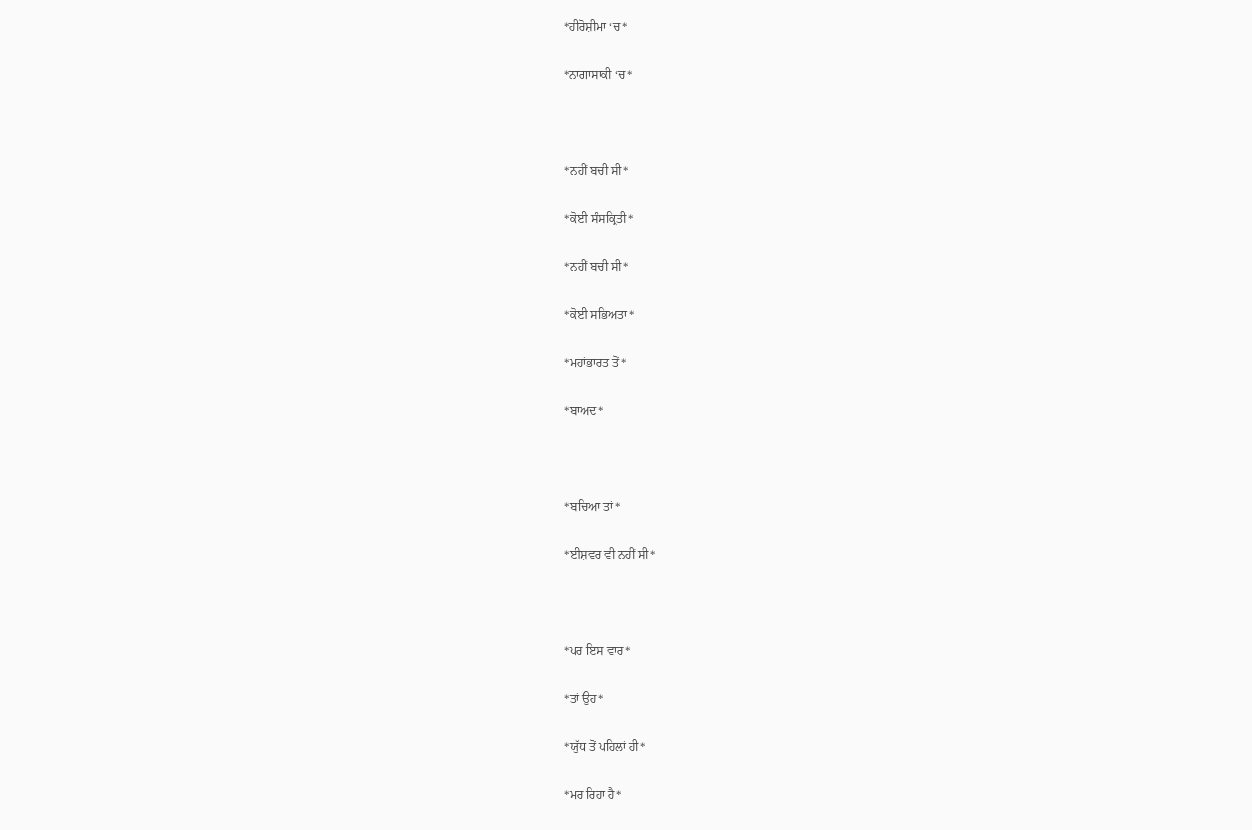*ਹੀਰੋਸ਼ੀਮਾ ‘ਚ*

*ਨਾਗਾਸਾਕੀ ‘ਚ*



*ਨਹੀਂ ਬਚੀ ਸੀ*

*ਕੋਈ ਸੰਸਕ੍ਰਿਤੀ*

*ਨਹੀਂ ਬਚੀ ਸੀ*

*ਕੋਈ ਸਭਿਅਤਾ*

*ਮਹਾਂਭਾਰਤ ਤੋਂ*

*ਬਾਅਦ*



*ਬਚਿਆ ਤਾਂ*

*ਈਸ਼ਵਰ ਵੀ ਨਹੀਂ ਸੀ*



*ਪਰ ਇਸ ਵਾਰ*

*ਤਾਂ ਉਹ*

*ਯੁੱਧ ਤੋਂ ਪਹਿਲਾਂ ਹੀ*

*ਮਰ ਰਿਹਾ ਹੈ*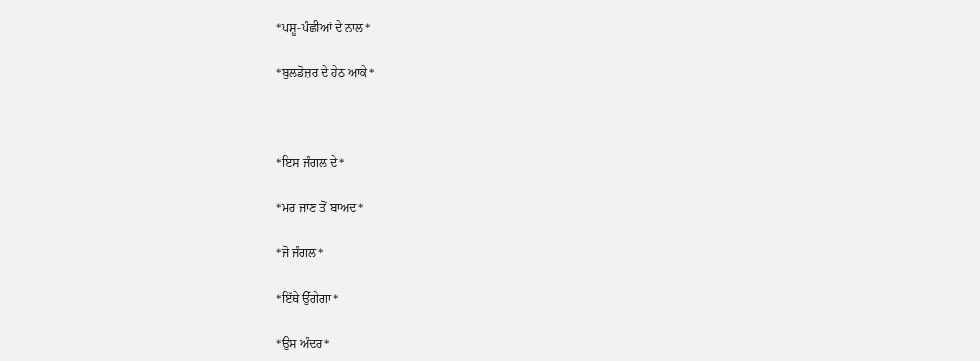*ਪਸ਼ੂ-ਪੰਛੀਆਂ ਦੇ ਨਾਲ*

*ਬੁਲਡੋਜ਼ਰ ਦੇ ਹੇਠ ਆਕੇ*



*ਇਸ ਜੰਗਲ ਦੇ*

*ਮਰ ਜਾਣ ਤੋਂ ਬਾਅਦ*

*ਜੋ ਜੰਗਲ*

*ਇੱਥੇ ਉੱਗੇਗਾ*

*ਉਸ ਅੰਦਰ*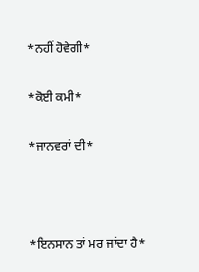*ਨਹੀਂ ਹੋਵੇਗੀ*

*ਕੋਈ ਕਮੀ*

*ਜਾਨਵਰਾਂ ਦੀ*



*ਇਨਸਾਨ ਤਾਂ ਮਰ ਜਾਂਦਾ ਹੈ*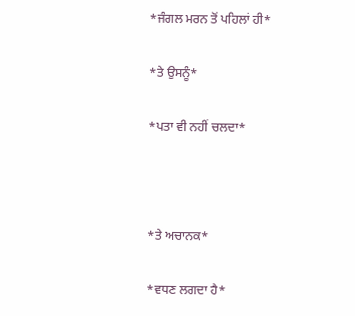*ਜੰਗਲ ਮਰਨ ਤੋਂ ਪਹਿਲਾਂ ਹੀ*

*ਤੇ ਉਸਨੂੰ*

*ਪਤਾ ਵੀ ਨਹੀਂ ਚਲਦਾ*



*ਤੇ ਅਚਾਨਕ*

*ਵਧਣ ਲਗਦਾ ਹੈ*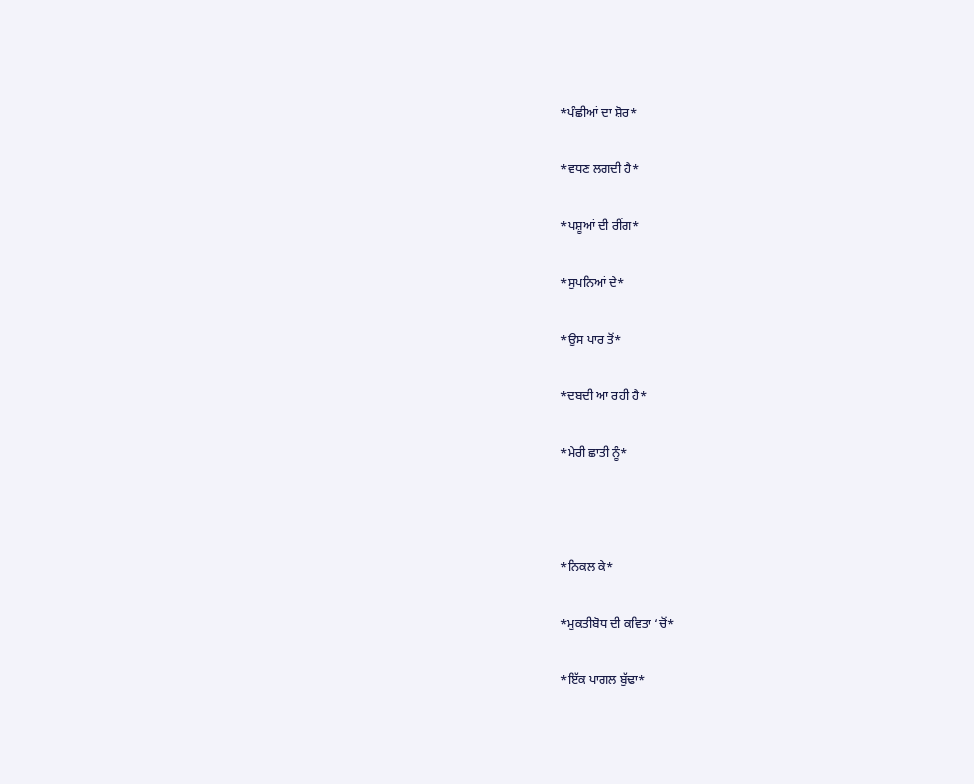*ਪੰਛੀਆਂ ਦਾ ਸ਼ੋਰ*

*ਵਧਣ ਲਗਦੀ ਹੈ*

*ਪਸ਼ੂਆਂ ਦੀ ਰੀਂਗ*

*ਸੁਪਨਿਆਂ ਦੇ*

*ਉਸ ਪਾਰ ਤੋਂ*

*ਦਬਦੀ ਆ ਰਹੀ ਹੈ*

*ਮੇਰੀ ਛਾਤੀ ਨੂੰ*



*ਨਿਕਲ ਕੇ*

*ਮੁਕਤੀਬੋਧ ਦੀ ਕਵਿਤਾ ‘ਚੋਂ*

*ਇੱਕ ਪਾਗਲ ਬੁੱਢਾ*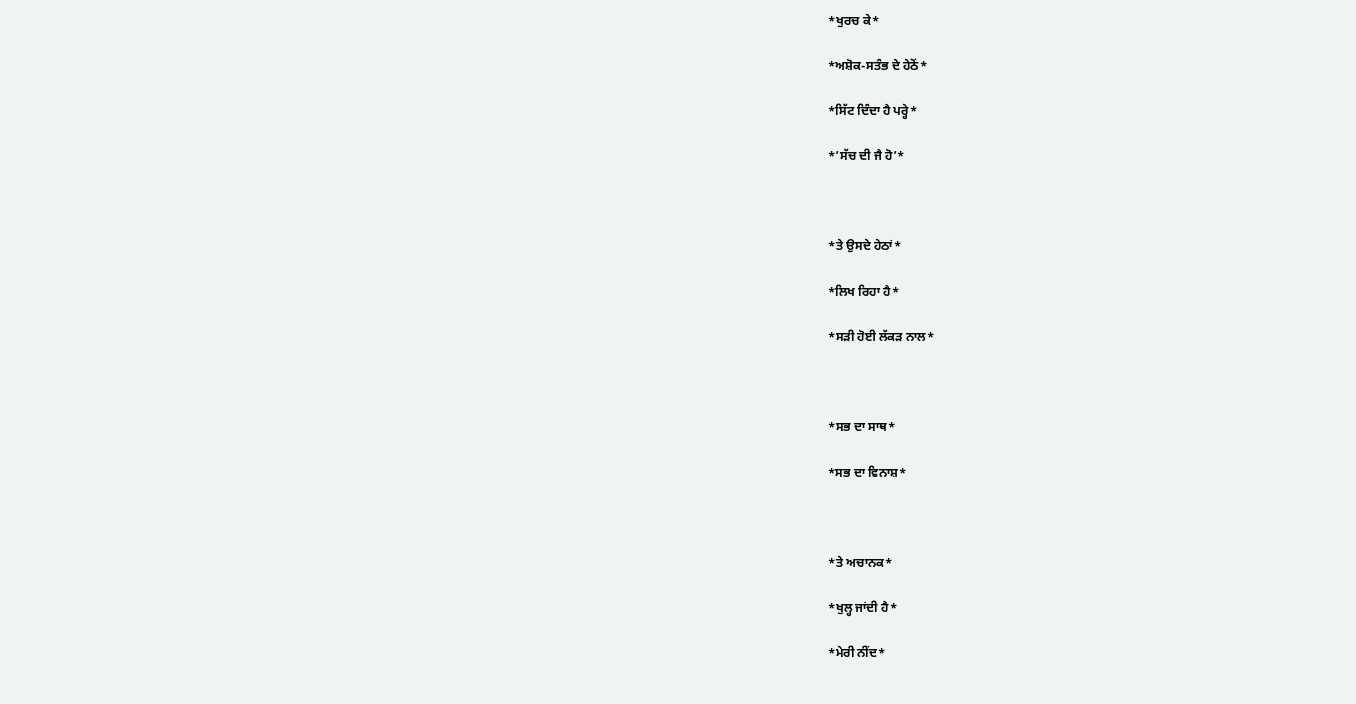*ਖੁਰਚ ਕੇ*

*ਅਸ਼ੋਕ-ਸਤੰਭ ਦੇ ਹੇਠੋਂ*

*ਸਿੱਟ ਦਿੰਦਾ ਹੈ ਪਰ੍ਹੇ*

*’ਸੱਚ ਦੀ ਜੈ ਹੋ’*



*ਤੇ ਉਸਦੇ ਹੇਠਾਂ*

*ਲਿਖ ਰਿਹਾ ਹੈ*

*ਸੜੀ ਹੋਈ ਲੱਕੜ ਨਾਲ*



*ਸਭ ਦਾ ਸਾਥ*

*ਸਭ ਦਾ ਵਿਨਾਸ਼*



*ਤੇ ਅਚਾਨਕ*

*ਖੁਲ੍ਹ ਜਾਂਦੀ ਹੈ*

*ਮੇਰੀ ਨੀਂਦ*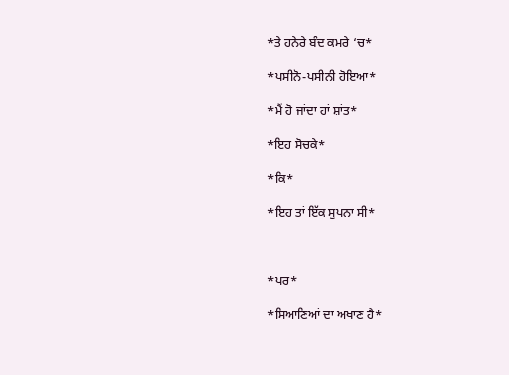*ਤੇ ਹਨੇਰੇ ਬੰਦ ਕਮਰੇ ‘ਚ*

*ਪਸੀਨੋ-ਪਸੀਨੀ ਹੋਇਆ*

*ਮੈਂ ਹੋ ਜਾਂਦਾ ਹਾਂ ਸ਼ਾਂਤ*

*ਇਹ ਸੋਚਕੇ*

*ਕਿ*

*ਇਹ ਤਾਂ ਇੱਕ ਸੁਪਨਾ ਸੀ*



*ਪਰ*

*ਸਿਆਣਿਆਂ ਦਾ ਅਖਾਣ ਹੈ*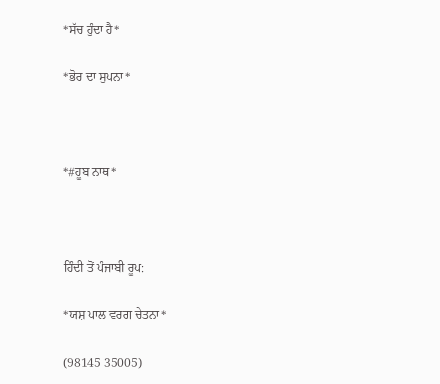*ਸੱਚ ਹੁੰਦਾ ਹੈ*

*ਭੋਰ ਦਾ ਸੁਪਨਾ*



*#ਹੂਬ ਨਾਥ*



ਹਿੰਦੀ ਤੋਂ ਪੰਜਾਬੀ ਰੂਪ:

*ਯਸ਼ ਪਾਲ ਵਰਗ ਚੇਤਨਾ*

(98145 35005)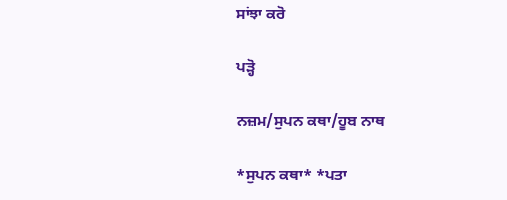ਸਾਂਝਾ ਕਰੋ

ਪੜ੍ਹੋ

ਨਜ਼ਮ/ਸੁਪਨ ਕਥਾ/ਹੂਬ ਨਾਥ

*ਸੁਪਨ ਕਥਾ* *ਪਤਾ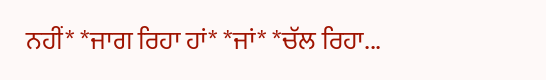ਨਹੀਂ* *ਜਾਗ ਰਿਹਾ ਹਾਂ* *ਜਾਂ* *ਚੱਲ ਰਿਹਾ...